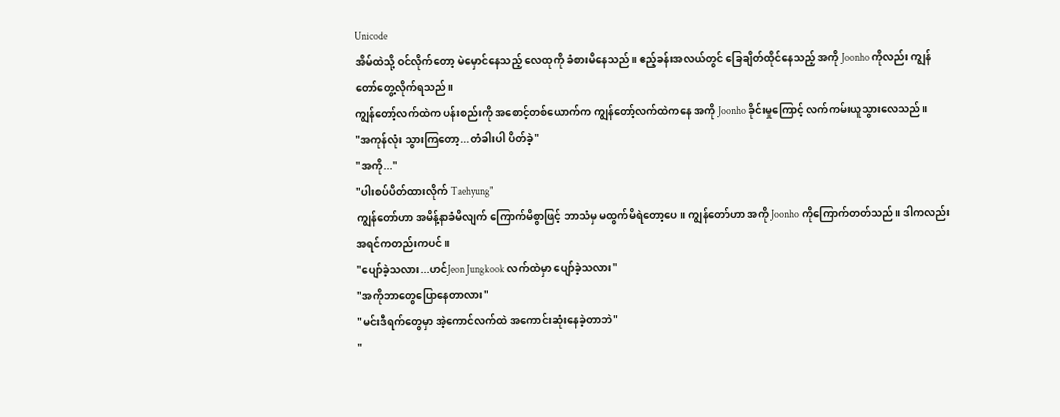Unicode
အိမ်ထဲသို့ ဝင်လိုက်တော့ မဲမှောင်နေသည့် လေထုကို ခံစားမိနေသည်။ ဧည့်ခန်းအလယ်တွင် ခြေချိတ်ထိုင်နေသည့် အကို Joonho ကိုလည်း ကျွန်တော်တွေ့လိုက်ရသည်။
ကျွန်တော့်လက်ထဲက ပန်းစည်းကို အစောင့်တစ်ယောက်က ကျွန်တော့်လက်ထဲကနေ အကို Joonho ခိုင်းမှုကြောင့် လက်ကမ်းယူသွားလေသည်။
"အကုန်လုံး သွားကြတော့...တံခါးပါ ပိတ်ခဲ့"
"အကို..."
"ပါးစပ်ပိတ်ထားလိုက် Taehyung"
ကျွန်တော်ဟာ အမိန့်နာခံမိလျက် ကြောက်မိစွာဖြင့် ဘာသံမှ မထွက်မိရဲတော့ပေ။ ကျွန်တော်ဟာ အကို Joonho ကိုကြောက်တတ်သည်။ ဒါကလည်း အရင်ကတည်းကပင်။
"ပျော်ခဲ့သလား...ဟင်Jeon Jungkook လက်ထဲမှာ ပျော်ခဲ့သလား"
"အကိုဘာတွေပြောနေတာလား"
"မင်းဒီရက်တွေမှာ အဲ့ကောင်လက်ထဲ အကောင်းဆုံးနေခဲ့တာဘဲ"
"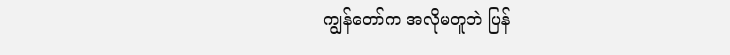ကျွန်တော်က အလိုမတူဘဲ ပြန်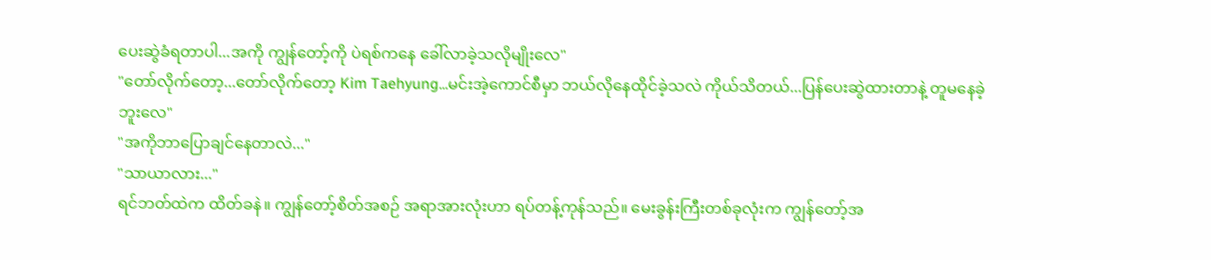ပေးဆွဲခံရတာပါ...အကို ကျွန်တော့်ကို ပဲရစ်ကနေ ခေါ်လာခဲ့သလိုမျိုးလေ"
"တော်လိုက်တော့...တော်လိုက်တော့ Kim Taehyung...မင်းအဲ့ကောင်စီမှာ ဘယ်လိုနေထိုင်ခဲ့သလဲ ကိုယ်သိတယ်...ပြန်ပေးဆွဲထားတာနဲ့ တူမနေခဲ့ဘူးလေ"
"အကိုဘာပြောချင်နေတာလဲ..."
"သာယာလား..."
ရင်ဘတ်ထဲက ထိတ်ခနဲ။ ကျွန်တော့်စိတ်အစဉ် အရာအားလုံးဟာ ရပ်တန့်ကုန်သည်။ မေးခွန်းကြီးတစ်ခုလုံးက ကျွန်တော့်အ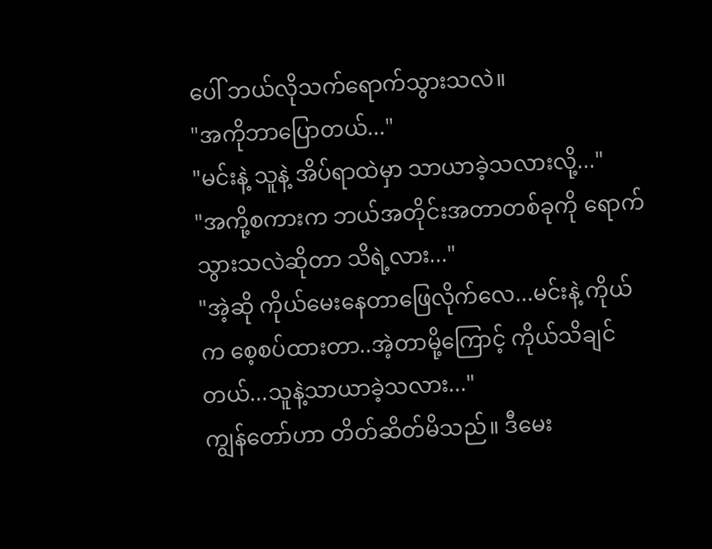ပေါ် ဘယ်လိုသက်ရောက်သွားသလဲ။
"အကိုဘာပြောတယ်..."
"မင်းနဲ့ သူနဲ့ အိပ်ရာထဲမှာ သာယာခဲ့သလားလို့..."
"အကို့စကားက ဘယ်အတိုင်းအတာတစ်ခုကို ရောက်သွားသလဲဆိုတာ သိရဲ့လား..."
"အဲ့ဆို ကိုယ်မေးနေတာဖြေလိုက်လေ...မင်းနဲ့ ကိုယ်က စေ့စပ်ထားတာ..အဲ့တာမို့ကြောင့် ကိုယ်သိချင်တယ်...သူနဲ့သာယာခဲ့သလား..."
ကျွန်တော်ဟာ တိတ်ဆိတ်မိသည်။ ဒီမေး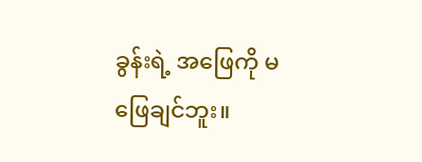ခွန်းရဲ့ အဖြေကို မဖြေချင်ဘူး။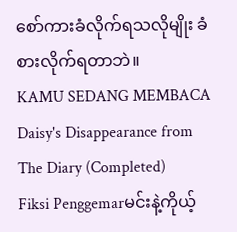စော်ကားခံလိုက်ရသလိုမျိုး ခံစားလိုက်ရတာဘဲ။
KAMU SEDANG MEMBACA
Daisy's Disappearance from The Diary (Completed)
Fiksi Penggemarမင်းနဲ့ကိုယ့်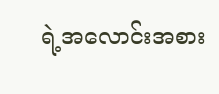ရဲ့အလောင်းအစား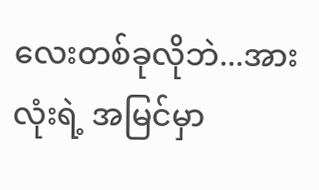လေးတစ်ခုလိုဘဲ...အားလုံးရဲ့ အမြင်မှာ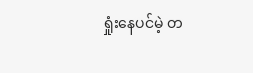ရှုံးနေပင်မဲ့ တ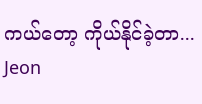ကယ်တော့ ကိုယ်နိုင်ခဲ့တာ... Jeon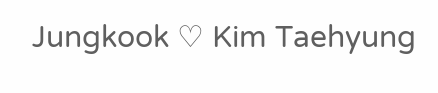Jungkook ♡ Kim Taehyung